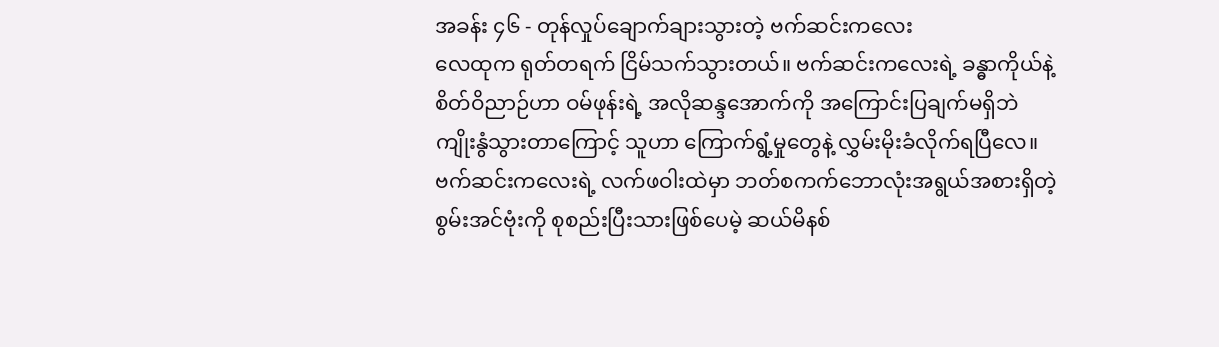အခန်း ၄၆ - တုန်လှုပ်ချောက်ချားသွားတဲ့ ဗက်ဆင်းကလေး
လေထုက ရုတ်တရက် ငြိမ်သက်သွားတယ်။ ဗက်ဆင်းကလေးရဲ့ ခန္ဓာကိုယ်နဲ့ စိတ်ဝိညာဉ်ဟာ ဝမ်ဖုန်းရဲ့ အလိုဆန္ဒအောက်ကို အကြောင်းပြချက်မရှိဘဲ ကျိုးနွံသွားတာကြောင့် သူဟာ ကြောက်ရွံ့မှုတွေနဲ့ လွှမ်းမိုးခံလိုက်ရပြီလေ။ ဗက်ဆင်းကလေးရဲ့ လက်ဖဝါးထဲမှာ ဘတ်စကက်ဘောလုံးအရွယ်အစားရှိတဲ့ စွမ်းအင်ဗုံးကို စုစည်းပြီးသားဖြစ်ပေမဲ့ ဆယ်မိနစ်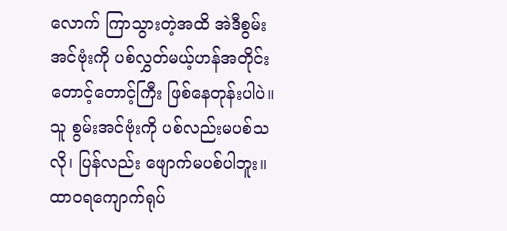လောက် ကြာသွားတဲ့အထိ အဲဒီစွမ်းအင်ဗုံးကို ပစ်လွှတ်မယ့်ဟန်အတိုင်း တောင့်တောင့်ကြီး ဖြစ်နေတုန်းပါပဲ။ သူ စွမ်းအင်ဗုံးကို ပစ်လည်းမပစ်သလို၊ ပြန်လည်း ဖျောက်မပစ်ပါဘူး။ ထာဝရကျောက်ရုပ်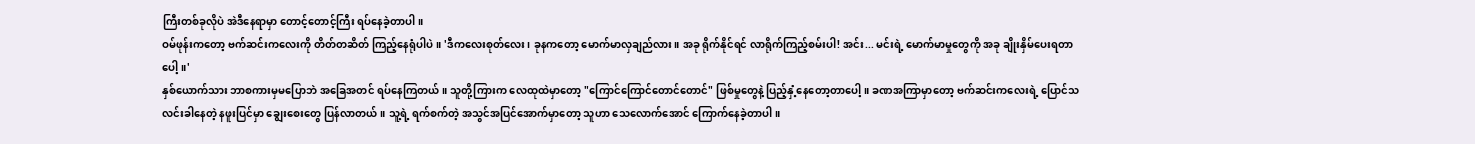ကြီးတစ်ခုလိုပဲ အဲဒီနေရာမှာ တောင့်တောင့်ကြီး ရပ်နေခဲ့တာပါ။
ဝမ်ဖုန်းကတော့ ဗက်ဆင်းကလေးကို တိတ်တဆိတ် ကြည့်နေရုံပါပဲ။ 'ဒီကလေးစုတ်လေး၊ ခုနကတော့ မောက်မာလှချည်လား။ အခု ရိုက်နိုင်ရင် လာရိုက်ကြည့်စမ်းပါ! အင်း... မင်းရဲ့ မောက်မာမှုတွေကို အခု ချိုးနှိမ်ပေးရတာပေါ့။'
နှစ်ယောက်သား ဘာစကားမှမပြောဘဲ အခြေအတင် ရပ်နေကြတယ်။ သူတို့ကြားက လေထုထဲမှာတော့ "ကြောင်ကြောင်တောင်တောင်" ဖြစ်မှုတွေနဲ့ ပြည့်နှံ့နေတော့တာပေါ့။ ခဏအကြာမှာတော့ ဗက်ဆင်းကလေးရဲ့ ပြောင်သလင်းခါနေတဲ့ နဖူးပြင်မှာ ချွေးစေးတွေ ပြန်လာတယ်။ သူ့ရဲ့ ရက်စက်တဲ့ အသွင်အပြင်အောက်မှာတော့ သူဟာ သေလောက်အောင် ကြောက်နေခဲ့တာပါ။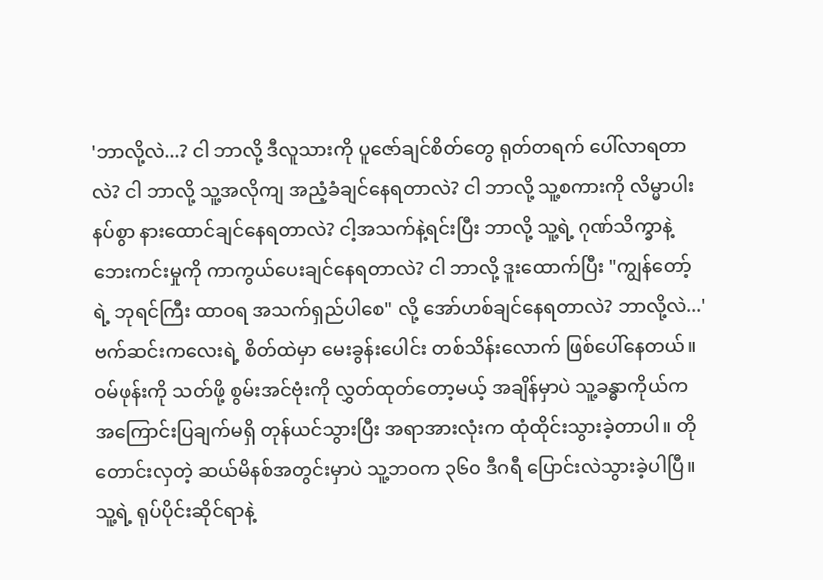'ဘာလို့လဲ...? ငါ ဘာလို့ ဒီလူသားကို ပူဇော်ချင်စိတ်တွေ ရုတ်တရက် ပေါ်လာရတာလဲ? ငါ ဘာလို့ သူ့အလိုကျ အညံ့ခံချင်နေရတာလဲ? ငါ ဘာလို့ သူ့စကားကို လိမ္မာပါးနပ်စွာ နားထောင်ချင်နေရတာလဲ? ငါ့အသက်နဲ့ရင်းပြီး ဘာလို့ သူ့ရဲ့ ဂုဏ်သိက္ခာနဲ့ ဘေးကင်းမှုကို ကာကွယ်ပေးချင်နေရတာလဲ? ငါ ဘာလို့ ဒူးထောက်ပြီး "ကျွန်တော့်ရဲ့ ဘုရင်ကြီး ထာဝရ အသက်ရှည်ပါစေ" လို့ အော်ဟစ်ချင်နေရတာလဲ? ဘာလို့လဲ...'
ဗက်ဆင်းကလေးရဲ့ စိတ်ထဲမှာ မေးခွန်းပေါင်း တစ်သိန်းလောက် ဖြစ်ပေါ်နေတယ်။ ဝမ်ဖုန်းကို သတ်ဖို့ စွမ်းအင်ဗုံးကို လွှတ်ထုတ်တော့မယ့် အချိန်မှာပဲ သူ့ခန္ဓာကိုယ်က အကြောင်းပြချက်မရှိ တုန်ယင်သွားပြီး အရာအားလုံးက ထုံထိုင်းသွားခဲ့တာပါ။ တိုတောင်းလှတဲ့ ဆယ်မိနစ်အတွင်းမှာပဲ သူ့ဘဝက ၃၆၀ ဒီဂရီ ပြောင်းလဲသွားခဲ့ပါပြီ။ သူ့ရဲ့ ရုပ်ပိုင်းဆိုင်ရာနဲ့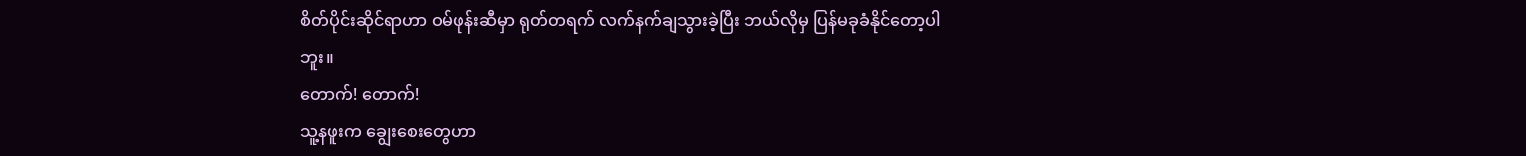စိတ်ပိုင်းဆိုင်ရာဟာ ဝမ်ဖုန်းဆီမှာ ရုတ်တရက် လက်နက်ချသွားခဲ့ပြီး ဘယ်လိုမှ ပြန်မခုခံနိုင်တော့ပါဘူး။
တောက်! တောက်!
သူ့နဖူးက ချွေးစေးတွေဟာ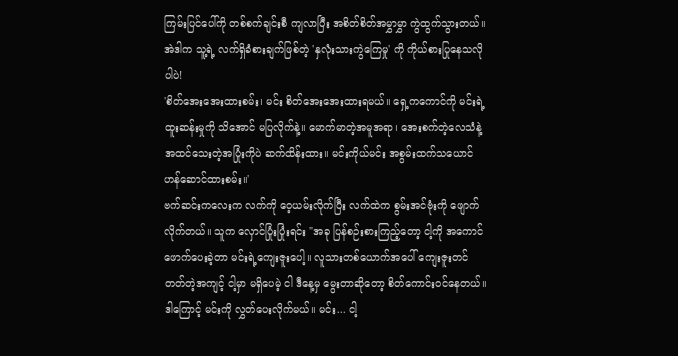ကြမ်းပြင်ပေါ်ကို တစ်စက်ချင်းစီ ကျလာပြီး အစိတ်စိတ်အမွှာမွှာ ကွဲထွက်သွားတယ်။ အဲဒါက သူ့ရဲ့ လက်ရှိခံစားချက်ဖြစ်တဲ့ 'နှလုံးသားကွဲကြေမှု' ကို ကိုယ်စားပြုနေသလိုပါပဲ!
'စိတ်အေးအေးထားစမ်း၊ မင်း စိတ်အေးအေးထားရမယ်။ ရှေ့ကကောင်ကို မင်းရဲ့ ထူးဆန်းမှုကို သိအောင် မပြလိုက်နဲ့။ မောက်မာတဲ့အမူအရာ၊ အေးစက်တဲ့လေသံနဲ့ အထင်သေးတဲ့အပြုံးကိုပဲ ဆက်ထိန်းထား။ မင်းကိုယ်မင်း အစွမ်းထက်သယောင် ဟန်ဆောင်ထားစမ်း။'
ဗက်ဆင်းကလေးက လက်ကို ဝေ့ယမ်းလိုက်ပြီး လက်ထဲက စွမ်းအင်ဗုံးကို ဖျောက်လိုက်တယ်။ သူက လှောင်ပြုံးပြုံးရင်း "အခု ပြန်စဉ်းစားကြည့်တော့ ငါ့ကို အကောင်ဖောက်ပေးခဲ့တာ မင်းရဲ့ကျေးဇူးပေါ့။ လူသားတစ်ယောက်အပေါ် ကျေးဇူးတင်တတ်တဲ့အကျင့် ငါ့မှာ မရှိပေမဲ့ ငါ ဒီနေ့မှ မွေးတာဆိုတော့ စိတ်ကောင်းဝင်နေတယ်။ ဒါကြောင့် မင်းကို လွှတ်ပေးလိုက်မယ်။ မင်း... ငါ့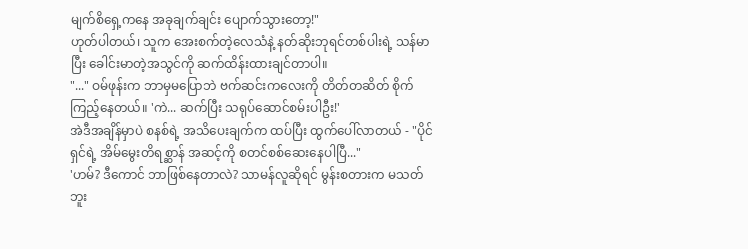မျက်စိရှေ့ကနေ အခုချက်ချင်း ပျောက်သွားတော့!"
ဟုတ်ပါတယ်၊ သူက အေးစက်တဲ့လေသံနဲ့ နတ်ဆိုးဘုရင်တစ်ပါးရဲ့ သန်မာပြီး ခေါင်းမာတဲ့အသွင်ကို ဆက်ထိန်းထားချင်တာပါ။
"..." ဝမ်ဖုန်းက ဘာမှမပြောဘဲ ဗက်ဆင်းကလေးကို တိတ်တဆိတ် စိုက်ကြည့်နေတယ်။ 'ကဲ... ဆက်ပြီး သရုပ်ဆောင်စမ်းပါဦး!'
အဲဒီအချိန်မှာပဲ စနစ်ရဲ့ အသိပေးချက်က ထပ်ပြီး ထွက်ပေါ်လာတယ် - "ပိုင်ရှင်ရဲ့ အိမ်မွေးတိရစ္ဆာန် အဆင့်ကို စတင်စစ်ဆေးနေပါပြီ..."
'ဟမ်? ဒီကောင် ဘာဖြစ်နေတာလဲ? သာမန်လူဆိုရင် မွန်းစတားက မသတ်ဘူး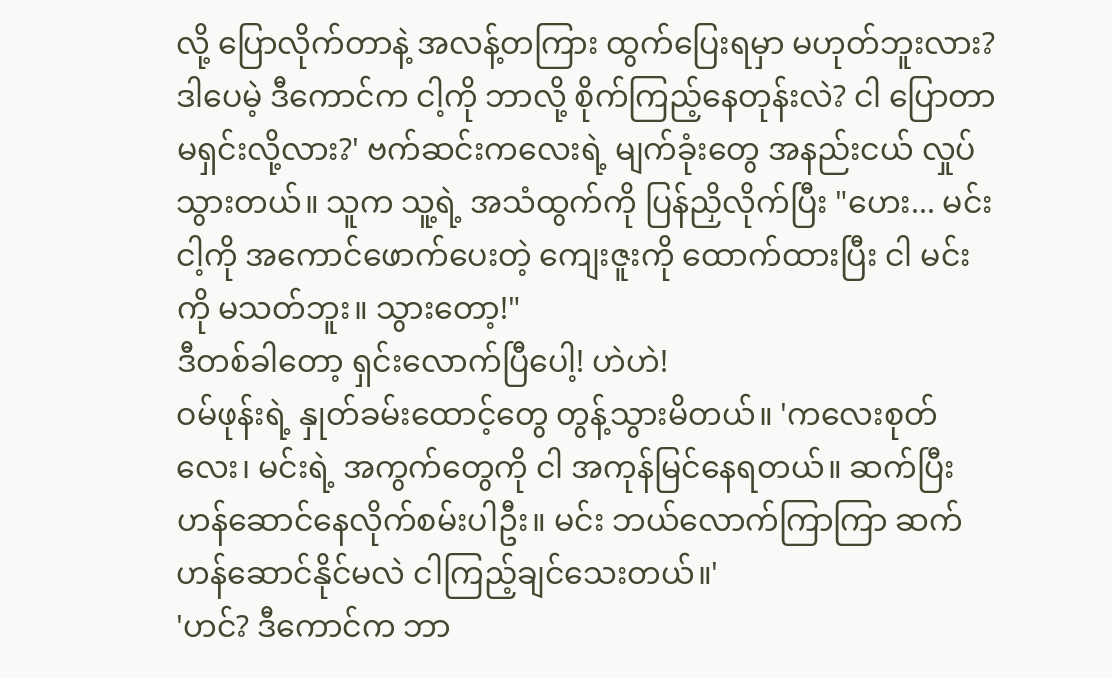လို့ ပြောလိုက်တာနဲ့ အလန့်တကြား ထွက်ပြေးရမှာ မဟုတ်ဘူးလား? ဒါပေမဲ့ ဒီကောင်က ငါ့ကို ဘာလို့ စိုက်ကြည့်နေတုန်းလဲ? ငါ ပြောတာ မရှင်းလို့လား?' ဗက်ဆင်းကလေးရဲ့ မျက်ခုံးတွေ အနည်းငယ် လှုပ်သွားတယ်။ သူက သူ့ရဲ့ အသံထွက်ကို ပြန်ညှိလိုက်ပြီး "ဟေး... မင်း ငါ့ကို အကောင်ဖောက်ပေးတဲ့ ကျေးဇူးကို ထောက်ထားပြီး ငါ မင်းကို မသတ်ဘူး။ သွားတော့!"
ဒီတစ်ခါတော့ ရှင်းလောက်ပြီပေါ့! ဟဲဟဲ!
ဝမ်ဖုန်းရဲ့ နှုတ်ခမ်းထောင့်တွေ တွန့်သွားမိတယ်။ 'ကလေးစုတ်လေး၊ မင်းရဲ့ အကွက်တွေကို ငါ အကုန်မြင်နေရတယ်။ ဆက်ပြီး ဟန်ဆောင်နေလိုက်စမ်းပါဦး။ မင်း ဘယ်လောက်ကြာကြာ ဆက်ဟန်ဆောင်နိုင်မလဲ ငါကြည့်ချင်သေးတယ်။'
'ဟင်? ဒီကောင်က ဘာ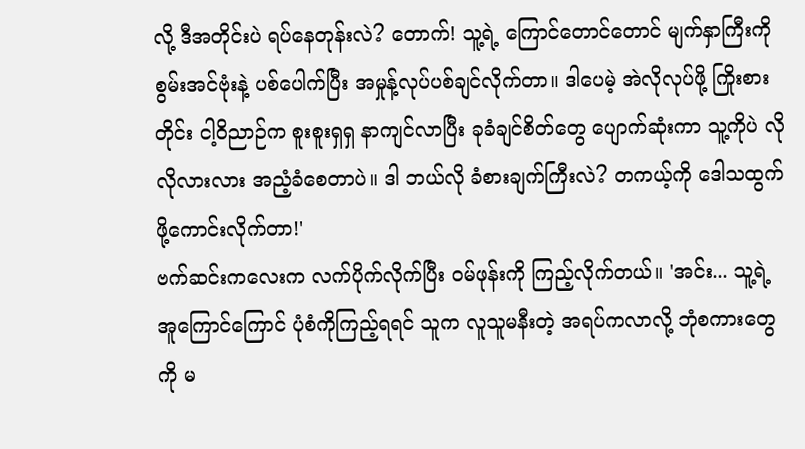လို့ ဒီအတိုင်းပဲ ရပ်နေတုန်းလဲ? တောက်! သူ့ရဲ့ ကြောင်တောင်တောင် မျက်နှာကြီးကို စွမ်းအင်ဗုံးနဲ့ ပစ်ပေါက်ပြီး အမှုန့်လုပ်ပစ်ချင်လိုက်တာ။ ဒါပေမဲ့ အဲလိုလုပ်ဖို့ ကြိုးစားတိုင်း ငါ့ဝိညာဉ်က စူးစူးရှရှ နာကျင်လာပြီး ခုခံချင်စိတ်တွေ ပျောက်ဆုံးကာ သူ့ကိုပဲ လိုလိုလားလား အညံ့ခံစေတာပဲ။ ဒါ ဘယ်လို ခံစားချက်ကြီးလဲ? တကယ့်ကို ဒေါသထွက်ဖို့ကောင်းလိုက်တာ!'
ဗက်ဆင်းကလေးက လက်ပိုက်လိုက်ပြီး ဝမ်ဖုန်းကို ကြည့်လိုက်တယ်။ 'အင်း... သူ့ရဲ့ အူကြောင်ကြောင် ပုံစံကိုကြည့်ရရင် သူက လူသူမနီးတဲ့ အရပ်ကလာလို့ ဘုံစကားတွေကို မ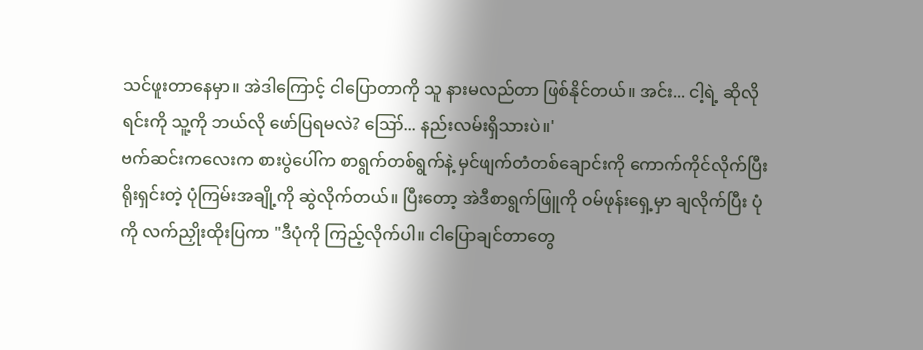သင်ဖူးတာနေမှာ။ အဲဒါကြောင့် ငါပြောတာကို သူ နားမလည်တာ ဖြစ်နိုင်တယ်။ အင်း... ငါ့ရဲ့ ဆိုလိုရင်းကို သူ့ကို ဘယ်လို ဖော်ပြရမလဲ? ဪ... နည်းလမ်းရှိသားပဲ။'
ဗက်ဆင်းကလေးက စားပွဲပေါ်က စာရွက်တစ်ရွက်နဲ့ မှင်ဖျက်တံတစ်ချောင်းကို ကောက်ကိုင်လိုက်ပြီး ရိုးရှင်းတဲ့ ပုံကြမ်းအချို့ကို ဆွဲလိုက်တယ်။ ပြီးတော့ အဲဒီစာရွက်ဖြူကို ဝမ်ဖုန်းရှေ့မှာ ချလိုက်ပြီး ပုံကို လက်ညှိုးထိုးပြကာ "ဒီပုံကို ကြည့်လိုက်ပါ။ ငါပြောချင်တာတွေ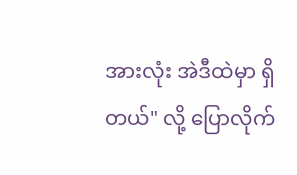အားလုံး အဲဒီထဲမှာ ရှိတယ်" လို့ ပြောလိုက်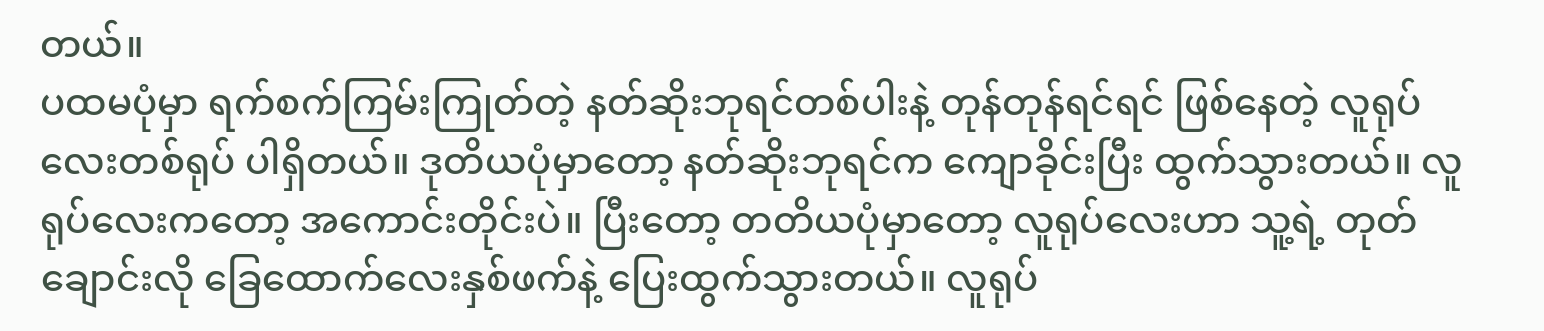တယ်။
ပထမပုံမှာ ရက်စက်ကြမ်းကြုတ်တဲ့ နတ်ဆိုးဘုရင်တစ်ပါးနဲ့ တုန်တုန်ရင်ရင် ဖြစ်နေတဲ့ လူရုပ်လေးတစ်ရုပ် ပါရှိတယ်။ ဒုတိယပုံမှာတော့ နတ်ဆိုးဘုရင်က ကျောခိုင်းပြီး ထွက်သွားတယ်။ လူရုပ်လေးကတော့ အကောင်းတိုင်းပဲ။ ပြီးတော့ တတိယပုံမှာတော့ လူရုပ်လေးဟာ သူ့ရဲ့ တုတ်ချောင်းလို ခြေထောက်လေးနှစ်ဖက်နဲ့ ပြေးထွက်သွားတယ်။ လူရုပ်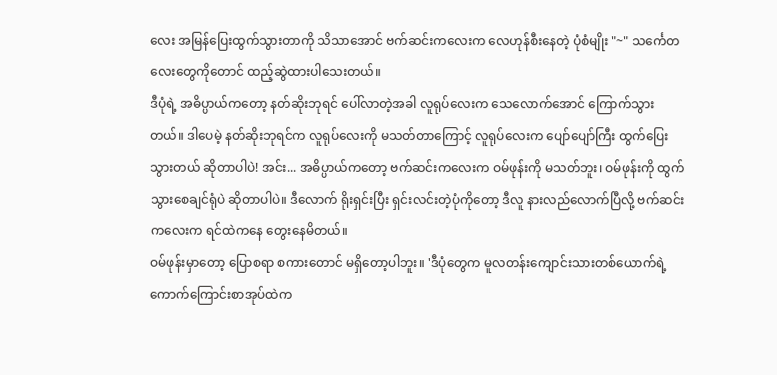လေး အမြန်ပြေးထွက်သွားတာကို သိသာအောင် ဗက်ဆင်းကလေးက လေဟုန်စီးနေတဲ့ ပုံစံမျိုး "~" သင်္ကေတလေးတွေကိုတောင် ထည့်ဆွဲထားပါသေးတယ်။
ဒီပုံရဲ့ အဓိပ္ပာယ်ကတော့ နတ်ဆိုးဘုရင် ပေါ်လာတဲ့အခါ လူရုပ်လေးက သေလောက်အောင် ကြောက်သွားတယ်။ ဒါပေမဲ့ နတ်ဆိုးဘုရင်က လူရုပ်လေးကို မသတ်တာကြောင့် လူရုပ်လေးက ပျော်ပျော်ကြီး ထွက်ပြေးသွားတယ် ဆိုတာပါပဲ! အင်း... အဓိပ္ပာယ်ကတော့ ဗက်ဆင်းကလေးက ဝမ်ဖုန်းကို မသတ်ဘူး၊ ဝမ်ဖုန်းကို ထွက်သွားစေချင်ရုံပဲ ဆိုတာပါပဲ။ ဒီလောက် ရိုးရှင်းပြီး ရှင်းလင်းတဲ့ပုံကိုတော့ ဒီလူ နားလည်လောက်ပြီလို့ ဗက်ဆင်းကလေးက ရင်ထဲကနေ တွေးနေမိတယ်။
ဝမ်ဖုန်းမှာတော့ ပြောစရာ စကားတောင် မရှိတော့ပါဘူး။ 'ဒီပုံတွေက မူလတန်းကျောင်းသားတစ်ယောက်ရဲ့ ကောက်ကြောင်းစာအုပ်ထဲက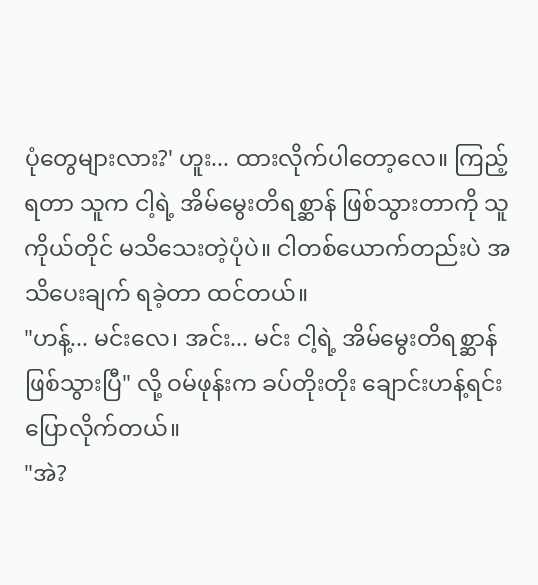ပုံတွေများလား?' ဟူး... ထားလိုက်ပါတော့လေ။ ကြည့်ရတာ သူက ငါ့ရဲ့ အိမ်မွေးတိရစ္ဆာန် ဖြစ်သွားတာကို သူကိုယ်တိုင် မသိသေးတဲ့ပုံပဲ။ ငါတစ်ယောက်တည်းပဲ အသိပေးချက် ရခဲ့တာ ထင်တယ်။
"ဟန့်... မင်းလေ၊ အင်း... မင်း ငါ့ရဲ့ အိမ်မွေးတိရစ္ဆာန် ဖြစ်သွားပြီ" လို့ ဝမ်ဖုန်းက ခပ်တိုးတိုး ချောင်းဟန့်ရင်း ပြောလိုက်တယ်။
"အဲ?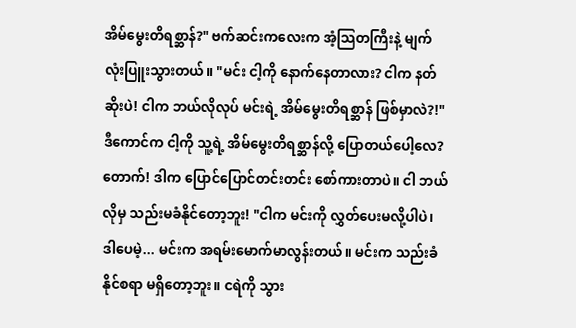အိမ်မွေးတိရစ္ဆာန်?" ဗက်ဆင်းကလေးက အံ့သြတကြီးနဲ့ မျက်လုံးပြူးသွားတယ်။ "မင်း ငါ့ကို နောက်နေတာလား? ငါက နတ်ဆိုးပဲ! ငါက ဘယ်လိုလုပ် မင်းရဲ့ အိမ်မွေးတိရစ္ဆာန် ဖြစ်မှာလဲ?!"
ဒီကောင်က ငါ့ကို သူ့ရဲ့ အိမ်မွေးတိရစ္ဆာန်လို့ ပြောတယ်ပေါ့လေ? တောက်! ဒါက ပြောင်ပြောင်တင်းတင်း စော်ကားတာပဲ။ ငါ ဘယ်လိုမှ သည်းမခံနိုင်တော့ဘူး! "ငါက မင်းကို လွှတ်ပေးမလို့ပါပဲ၊ ဒါပေမဲ့... မင်းက အရမ်းမောက်မာလွန်းတယ်။ မင်းက သည်းခံနိုင်စရာ မရှိတော့ဘူး။ ငရဲကို သွား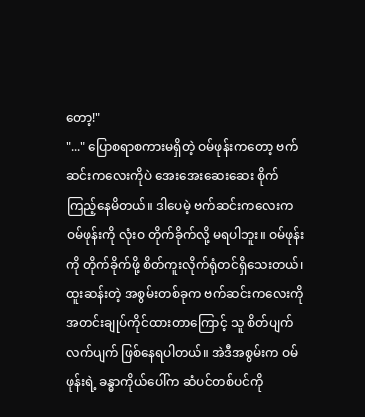တော့!"
"..." ပြောစရာစကားမရှိတဲ့ ဝမ်ဖုန်းကတော့ ဗက်ဆင်းကလေးကိုပဲ အေးအေးဆေးဆေး စိုက်ကြည့်နေမိတယ်။ ဒါပေမဲ့ ဗက်ဆင်းကလေးက ဝမ်ဖုန်းကို လုံးဝ တိုက်ခိုက်လို့ မရပါဘူး။ ဝမ်ဖုန်းကို တိုက်ခိုက်ဖို့ စိတ်ကူးလိုက်ရုံတင်ရှိသေးတယ်၊ ထူးဆန်းတဲ့ အစွမ်းတစ်ခုက ဗက်ဆင်းကလေးကို အတင်းချုပ်ကိုင်ထားတာကြောင့် သူ စိတ်ပျက်လက်ပျက် ဖြစ်နေရပါတယ်။ အဲဒီအစွမ်းက ဝမ်ဖုန်းရဲ့ ခန္ဓာကိုယ်ပေါ်က ဆံပင်တစ်ပင်ကို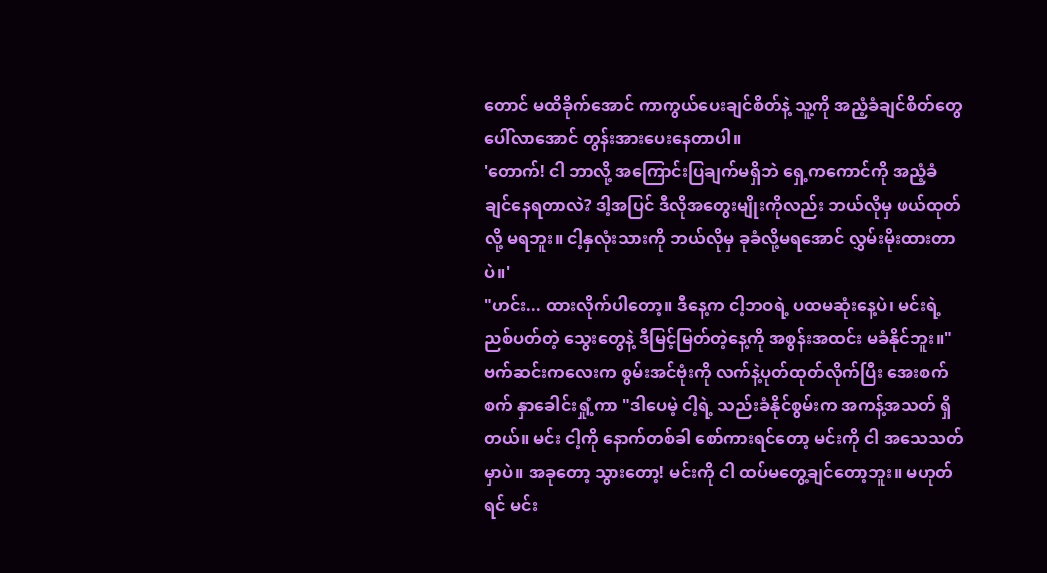တောင် မထိခိုက်အောင် ကာကွယ်ပေးချင်စိတ်နဲ့ သူ့ကို အညံ့ခံချင်စိတ်တွေ ပေါ်လာအောင် တွန်းအားပေးနေတာပါ။
'တောက်! ငါ ဘာလို့ အကြောင်းပြချက်မရှိဘဲ ရှေ့ကကောင်ကို အညံ့ခံချင်နေရတာလဲ? ဒါ့အပြင် ဒီလိုအတွေးမျိုးကိုလည်း ဘယ်လိုမှ ဖယ်ထုတ်လို့ မရဘူး။ ငါ့နှလုံးသားကို ဘယ်လိုမှ ခုခံလို့မရအောင် လွှမ်းမိုးထားတာပဲ။'
"ဟင်း... ထားလိုက်ပါတော့။ ဒီနေ့က ငါ့ဘဝရဲ့ ပထမဆုံးနေ့ပဲ၊ မင်းရဲ့ ညစ်ပတ်တဲ့ သွေးတွေနဲ့ ဒီမြင့်မြတ်တဲ့နေ့ကို အစွန်းအထင်း မခံနိုင်ဘူး။" ဗက်ဆင်းကလေးက စွမ်းအင်ဗုံးကို လက်နဲ့ပုတ်ထုတ်လိုက်ပြီး အေးစက်စက် နှာခေါင်းရှုံ့ကာ "ဒါပေမဲ့ ငါ့ရဲ့ သည်းခံနိုင်စွမ်းက အကန့်အသတ် ရှိတယ်။ မင်း ငါ့ကို နောက်တစ်ခါ စော်ကားရင်တော့ မင်းကို ငါ အသေသတ်မှာပဲ။ အခုတော့ သွားတော့! မင်းကို ငါ ထပ်မတွေ့ချင်တော့ဘူး။ မဟုတ်ရင် မင်း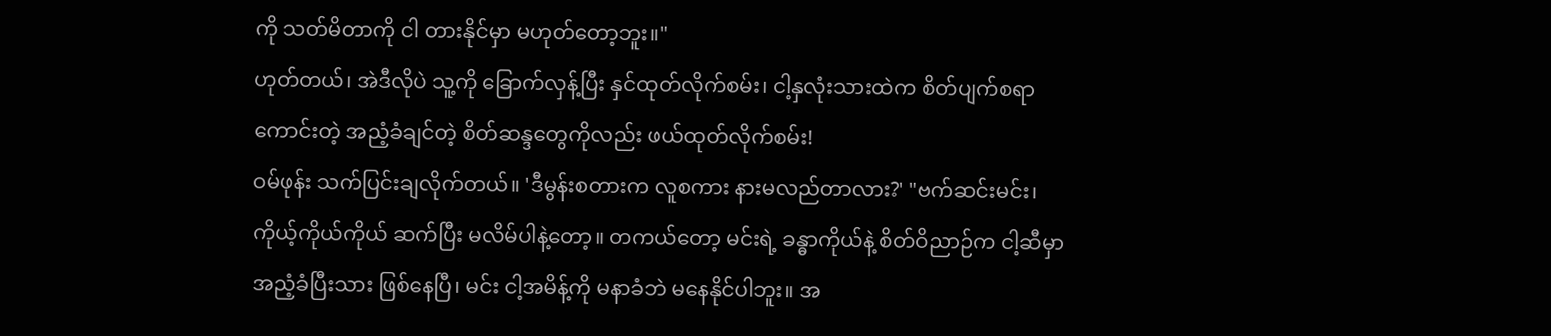ကို သတ်မိတာကို ငါ တားနိုင်မှာ မဟုတ်တော့ဘူး။"
ဟုတ်တယ်၊ အဲဒီလိုပဲ သူ့ကို ခြောက်လှန့်ပြီး နှင်ထုတ်လိုက်စမ်း၊ ငါ့နှလုံးသားထဲက စိတ်ပျက်စရာကောင်းတဲ့ အညံ့ခံချင်တဲ့ စိတ်ဆန္ဒတွေကိုလည်း ဖယ်ထုတ်လိုက်စမ်း!
ဝမ်ဖုန်း သက်ပြင်းချလိုက်တယ်။ 'ဒီမွန်းစတားက လူစကား နားမလည်တာလား?' "ဗက်ဆင်းမင်း၊ ကိုယ့်ကိုယ်ကိုယ် ဆက်ပြီး မလိမ်ပါနဲ့တော့။ တကယ်တော့ မင်းရဲ့ ခန္ဓာကိုယ်နဲ့ စိတ်ဝိညာဉ်က ငါ့ဆီမှာ အညံ့ခံပြီးသား ဖြစ်နေပြီ၊ မင်း ငါ့အမိန့်ကို မနာခံဘဲ မနေနိုင်ပါဘူး။ အ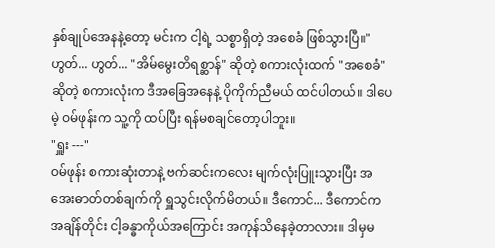နှစ်ချုပ်အေနနဲ့တော့ မင်းက ငါ့ရဲ့ သစ္စာရှိတဲ့ အစေခံ ဖြစ်သွားပြီ။"
ဟွတ်... ဟွတ်... "အိမ်မွေးတိရစ္ဆာန်" ဆိုတဲ့ စကားလုံးထက် "အစေခံ" ဆိုတဲ့ စကားလုံးက ဒီအခြေအနေနဲ့ ပိုကိုက်ညီမယ် ထင်ပါတယ်။ ဒါပေမဲ့ ဝမ်ဖုန်းက သူ့ကို ထပ်ပြီး ရန်မစချင်တော့ပါဘူး။
"ရှူး ---"
ဝမ်ဖုန်း စကားဆုံးတာနဲ့ ဗက်ဆင်းကလေး မျက်လုံးပြူးသွားပြီး အအေးဓာတ်တစ်ချက်ကို ရှူသွင်းလိုက်မိတယ်။ ဒီကောင်... ဒီကောင်က အချိန်တိုင်း ငါ့ခန္ဓာကိုယ်အကြောင်း အကုန်သိနေခဲ့တာလား။ ဒါမှမ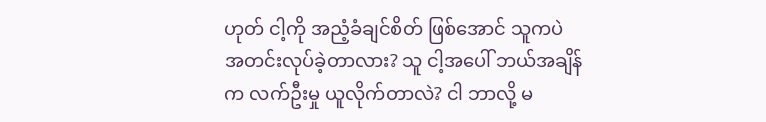ဟုတ် ငါ့ကို အညံ့ခံချင်စိတ် ဖြစ်အောင် သူကပဲ အတင်းလုပ်ခဲ့တာလား? သူ ငါ့အပေါ် ဘယ်အချိန်က လက်ဦးမှု ယူလိုက်တာလဲ? ငါ ဘာလို့ မ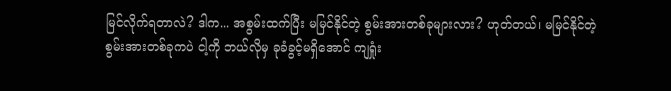မြင်လိုက်ရတာလဲ? ဒါက... အစွမ်းထက်ပြီး မမြင်နိုင်တဲ့ စွမ်းအားတစ်ခုများလား? ဟုတ်တယ်၊ မမြင်နိုင်တဲ့ စွမ်းအားတစ်ခုကပဲ ငါ့ကို ဘယ်လိုမှ ခုခံခွင့်မရှိအောင် ကျရှုံး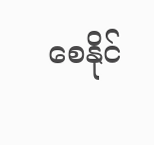စေနိုင်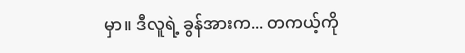မှာ။ ဒီလူရဲ့ ခွန်အားက... တကယ့်ကို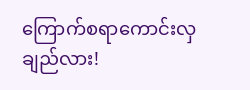ကြောက်စရာကောင်းလှချည်လား!